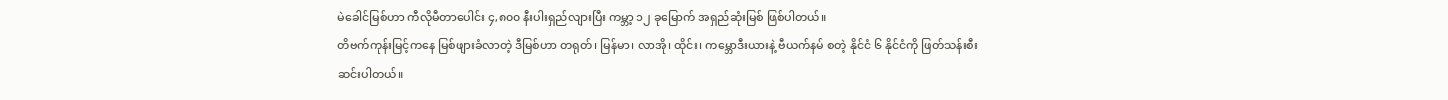မဲခေါင်မြစ်ဟာ ကီလိုမီတာပေါင်း ၄,၈၀၀ နီးပါးရှည်လျားပြီး ကမ္ဘာ့ ၁၂ ခုမြောက် အရှည်ဆုံးမြစ် ဖြစ်ပါတယ်။
တိဗက်ကုန်းမြင့်ကနေ မြစ်ဖျားခံလာတဲ့ ဒီမြစ်ဟာ တရုတ်၊ မြန်မာ၊ လာအို၊ ထိုင်း၊ ကမ္ဘောဒီးယားနဲ့ ဗီယက်နမ် စတဲ့ နိုင်ငံ ၆ နိုင်ငံကို ဖြတ်သန်းစီးဆင်းပါတယ်။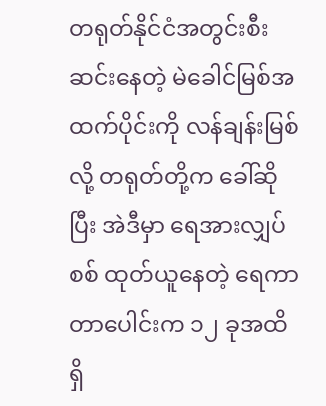တရုတ်နိုင်ငံအတွင်းစီးဆင်းနေတဲ့ မဲခေါင်မြစ်အထက်ပိုင်းကို လန်ချန်းမြစ်လို့ တရုတ်တို့က ခေါ်ဆိုပြီး အဲဒီမှာ ရေအားလျှပ်စစ် ထုတ်ယူနေတဲ့ ရေကာတာပေါင်းက ၁၂ ခုအထိ ရှိ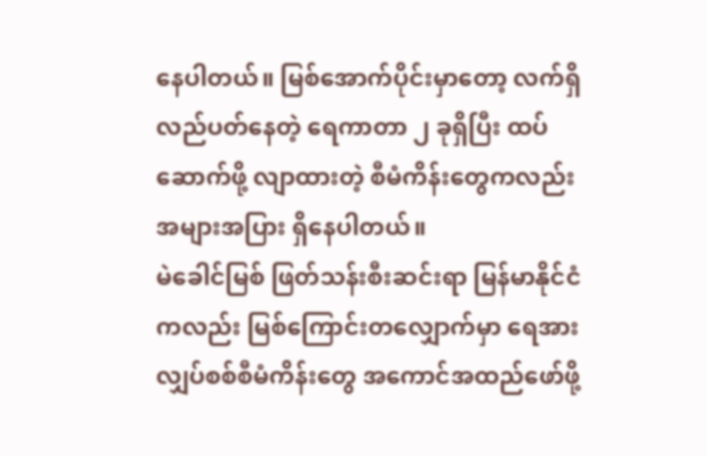နေပါတယ်။ မြစ်အောက်ပိုင်းမှာတော့ လက်ရှိလည်ပတ်နေတဲ့ ရေကာတာ ၂ ခုရှိပြီး ထပ်ဆောက်ဖို့ လျာထားတဲ့ စီမံကိန်းတွေကလည်း အများအပြား ရှိနေပါတယ်။
မဲခေါင်မြစ် ဖြတ်သန်းစီးဆင်းရာ မြန်မာနိုင်ငံကလည်း မြစ်ကြောင်းတလျှောက်မှာ ရေအားလျှပ်စစ်စီမံကိန်းတွေ အကောင်အထည်ဖော်ဖို့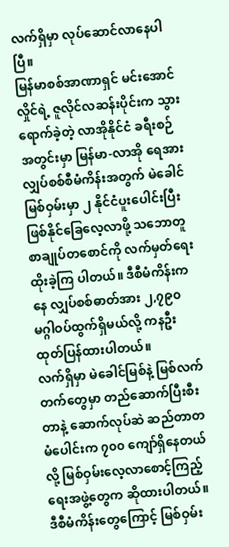လက်ရှိမှာ လုပ်ဆောင်လာနေပါပြီ။
မြန်မာစစ်အာဏာရှင် မင်းအောင်လှိုင်ရဲ့ ဇူလိုင်လဆန်းပိုင်းက သွားရောက်ခဲ့တဲ့ လာအိုနိုင်ငံ ခရီးစဉ်အတွင်းမှာ မြန်မာ-လာအို ရေအားလျှပ်စစ်စီမံကိန်းအတွက် မဲခေါင်မြစ်ဝှမ်းမှာ ၂ နိုင်ငံပူးပေါင်းပြီး ဖြစ်နိုင်ခြေလေ့လာဖို့ သဘောတူစာချုပ်တစောင်ကို လက်မှတ်ရေးထိုးခဲ့ကြ ပါတယ်။ ဒီစီမံကိန်းကနေ လျှပ်စစ်ဓာတ်အား ၂,၇၉၀ မဂ္ဂါဝပ်ထွက်ရှိမယ်လို့ ကနဦး ထုတ်ပြန်ထားပါတယ်။
လက်ရှိမှာ မဲခေါင်မြစ်နဲ့ မြစ်လက်တက်တွေမှာ တည်ဆောက်ပြီးစီးတာနဲ့ ဆောက်လုပ်ဆဲ ဆည်တာတမံပေါင်းက ၇၀၀ ကျော်ရှိနေတယ်လို့ မြစ်ဝှမ်းလေ့လာစောင့်ကြည့်ရေးအဖွဲ့တွေက ဆိုထားပါတယ်။
ဒီစီမံကိန်းတွေကြောင့် မြစ်ဝှမ်း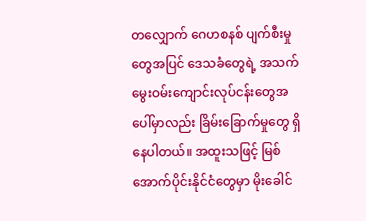တလျှောက် ဂေဟစနစ် ပျက်စီးမှုတွေအပြင် ဒေသခံတွေရဲ့ အသက်မွေးဝမ်းကျောင်းလုပ်ငန်းတွေအပေါ်မှာလည်း ခြိမ်းခြောက်မှုတွေ ရှိနေပါတယ်။ အထူးသဖြင့် မြစ်အောက်ပိုင်းနိုင်ငံတွေမှာ မိုးခေါင်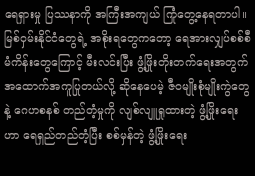ရေရှားမှု ပြဿနာကို အကြီးအကျယ် ကြုံတွေ့နေရတာပါ။
မြစ်ဝှမ်းနိုင်ငံတွေရဲ့ အစိုးရတွေကတော့ ရေအားလျှပ်စစ်စီမံကိန်းတွေကြောင့် မီးလင်းပြီး ဖွံ့ဖြိုးတိုးတက်ရေးအတွက် အထောက်အကူပြုတယ်လို့ ဆိုနေပေမဲ့ ဇီဝမျိုးစုံမျိုးကွဲတွေနဲ့ ဂေဟစနစ် တည်တံ့မှုကို လျစ်လျူရှုထားတဲ့ ဖွံ့ဖြိုးရေးဟာ ရေရှည်တည်တံ့ပြီး စစ်မှန်တဲ့ ဖွံ့ဖြိုးရေး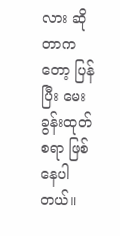လား ဆိုတာကတော့ ပြန်ပြီး မေးခွန်းထုတ်စရာ ဖြစ်နေပါတယ်။